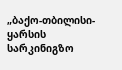„ბაქო-თბილისი-ყარსის სარკინიგზო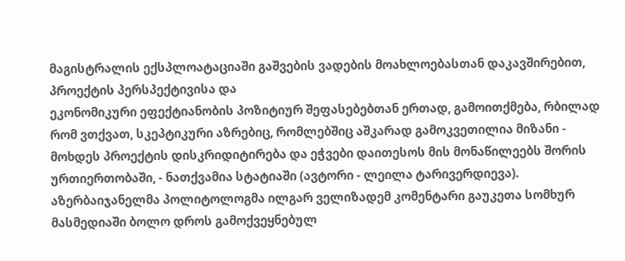მაგისტრალის ექსპლოატაციაში გაშვების ვადების მოახლოებასთან დაკავშირებით, პროექტის პერსპექტივისა და
ეკონომიკური ეფექტიანობის პოზიტიურ შეფასებებთან ერთად, გამოითქმება, რბილად რომ ვთქვათ, სკეპტიკური აზრებიც, რომლებშიც აშკარად გამოკვეთილია მიზანი - მოხდეს პროექტის დისკრიდიტირება და ეჭვები დაითესოს მის მონაწილეებს შორის ურთიერთობაში, - ნათქვამია სტატიაში (ავტორი - ლეილა ტარივერდიევა).
აზერბაიჯანელმა პოლიტოლოგმა ილგარ ველიზადემ კომენტარი გაუკეთა სომხურ მასმედიაში ბოლო დროს გამოქვეყნებულ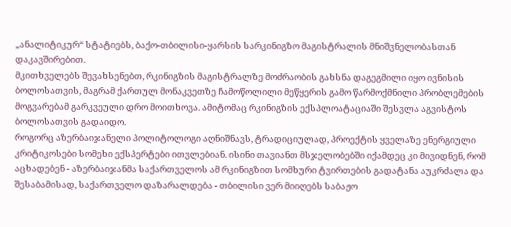„ანალიტიკურ“ სტატიებს, ბაქო-თბილისი-ყარსის სარკინიგზო მაგისტრალის მნიშვნელობასთან დაკავშირებით.
მკითხველებს შევახსენებთ, რკინიგზის მაგისტრალზე მოძრაობის გახსნა დაგეგმილი იყო ივნისის ბოლოსათვის, მაგრამ ქართულ მონაკვეთზე ჩამოწოლილი მეწყერის გამო წარმოქმნილი პრობლემების მოგვარებამ გარკვეული დრო მოითხოვა. ამიტომაც რკინიგზის ექსპლოატაციაში შესვლა აგვისტოს ბოლოსათვის გადაიდო.
როგორც აზერბაიჯანელი პოლიტოლოგი აღნიშნავს, ტრადიციულად, პროექტის ყველაზე ენერგიული კრიტიკოსები სომეხი ექსპერტები ითვლებიან. ისინი თავიანთ მსჯელობებში იქამდეც კი მივიდნენ, რომ აცხადებენ - აზერბაიჯანმა საქართველოს ამ რკინიგზით სომხური ტვირთების გადატანა აუკრძალა და შესაბამისად, საქართველო დაზარალდება - თბილისი ვერ მიიღებს საბაჟო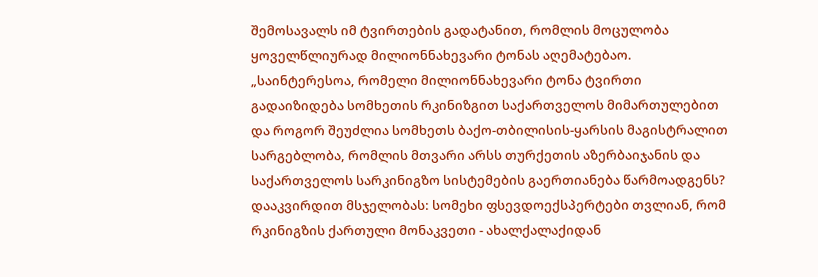შემოსავალს იმ ტვირთების გადატანით, რომლის მოცულობა ყოველწლიურად მილიონნახევარი ტონას აღემატებაო.
„საინტერესოა, რომელი მილიონნახევარი ტონა ტვირთი გადაიზიდება სომხეთის რკინიზგით საქართველოს მიმართულებით და როგორ შეუძლია სომხეთს ბაქო-თბილისის-ყარსის მაგისტრალით სარგებლობა, რომლის მთვარი არსს თურქეთის აზერბაიჯანის და საქართველოს სარკინიგზო სისტემების გაერთიანება წარმოადგენს? დააკვირდით მსჯელობას: სომეხი ფსევდოექსპერტები თვლიან, რომ რკინიგზის ქართული მონაკვეთი - ახალქალაქიდან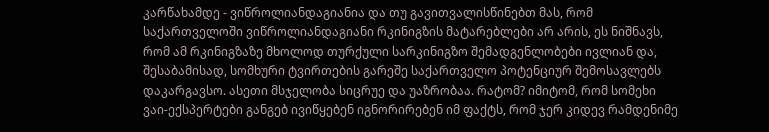კარწახამდე - ვიწროლიანდაგიანია და თუ გავითვალისწინებთ მას, რომ საქართველოში ვიწროლიანდაგიანი რკინიგზის მატარებლები არ არის, ეს ნიშნავს, რომ ამ რკინიგზაზე მხოლოდ თურქული სარკინიგზო შემადგენლობები ივლიან და, შესაბამისად, სომხური ტვირთების გარეშე საქართველო პოტენციურ შემოსავლებს დაკარგავსო. ასეთი მსჯელობა სიცრუე და უაზრობაა. რატომ? იმიტომ, რომ სომეხი ვაი-ექსპერტები განგებ ივიწყებენ იგნორირებენ იმ ფაქტს, რომ ჯერ კიდევ რამდენიმე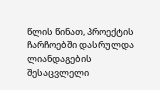წლის წინათ, პროექტის ჩარჩოებში დასრულდა ლიანდაგების შესაცვლელი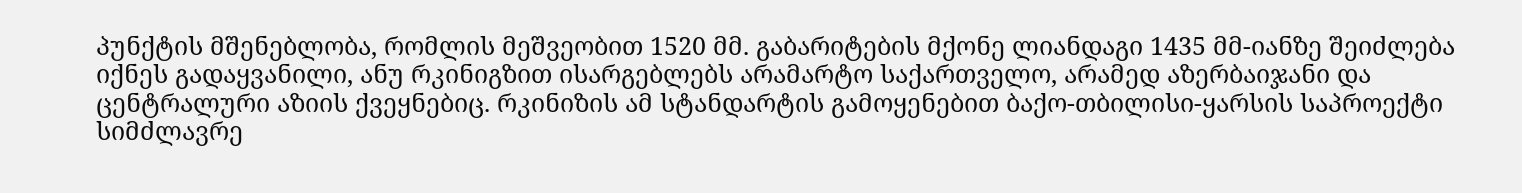პუნქტის მშენებლობა, რომლის მეშვეობით 1520 მმ. გაბარიტების მქონე ლიანდაგი 1435 მმ-იანზე შეიძლება იქნეს გადაყვანილი, ანუ რკინიგზით ისარგებლებს არამარტო საქართველო, არამედ აზერბაიჯანი და ცენტრალური აზიის ქვეყნებიც. რკინიზის ამ სტანდარტის გამოყენებით ბაქო-თბილისი-ყარსის საპროექტი სიმძლავრე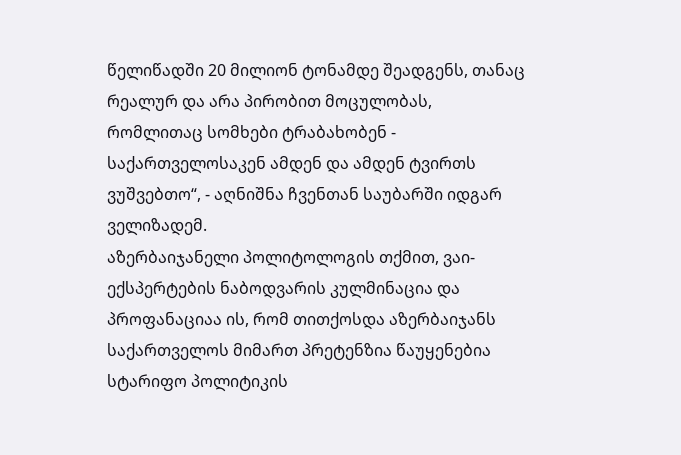წელიწადში 20 მილიონ ტონამდე შეადგენს, თანაც რეალურ და არა პირობით მოცულობას, რომლითაც სომხები ტრაბახობენ - საქართველოსაკენ ამდენ და ამდენ ტვირთს ვუშვებთო“, - აღნიშნა ჩვენთან საუბარში იდგარ ველიზადემ.
აზერბაიჯანელი პოლიტოლოგის თქმით, ვაი-ექსპერტების ნაბოდვარის კულმინაცია და პროფანაციაა ის, რომ თითქოსდა აზერბაიჯანს საქართველოს მიმართ პრეტენზია წაუყენებია სტარიფო პოლიტიკის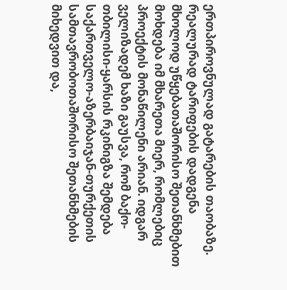ერთპიროვნულად გატარების თაობაზე. რეალურად ტარიფების დადგენა მხოლოდ უწყებათაშორისო შეთანხმებით მოხდება იმ მხარეთა მიერ, რომლებიც პროექტის მონაწილენი არიან. იდგარ ველიზადემ ხაზი გაუსვა, რომ ბაქო-თბილისი-ყარსის რკინიგზა შემდება საქართველო-აზერბაიჯან-თურქეთის სამთავრობოთაშორისო შეთანხმების მიხედვით და,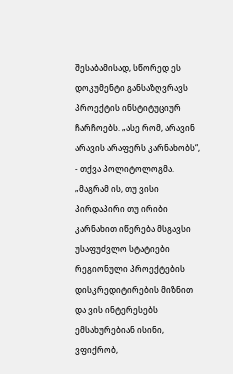შესაბამისად, სწორედ ეს დოკუმენტი განსაზღვრავს პროექტის ინსტიტუციურ ჩარჩოებს. „ასე რომ, არავინ არავის არაფერს კარნახობს“, - თქვა პოლიტოლოგმა. „მაგრამ ის, თუ ვისი პირდაპირი თუ ირიბი კარნახით იწერება მსგავსი უსაფუძვლო სტატიები რეგიონული პროექტების დისკრედიტირების მიზნით და ვის ინტერესებს ემსახურებიან ისინი, ვფიქრობ,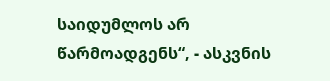საიდუმლოს არ წარმოადგენს“, - ასკვნის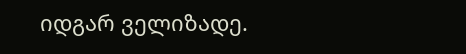იდგარ ველიზადე.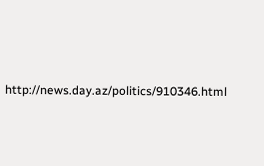http://news.day.az/politics/910346.html